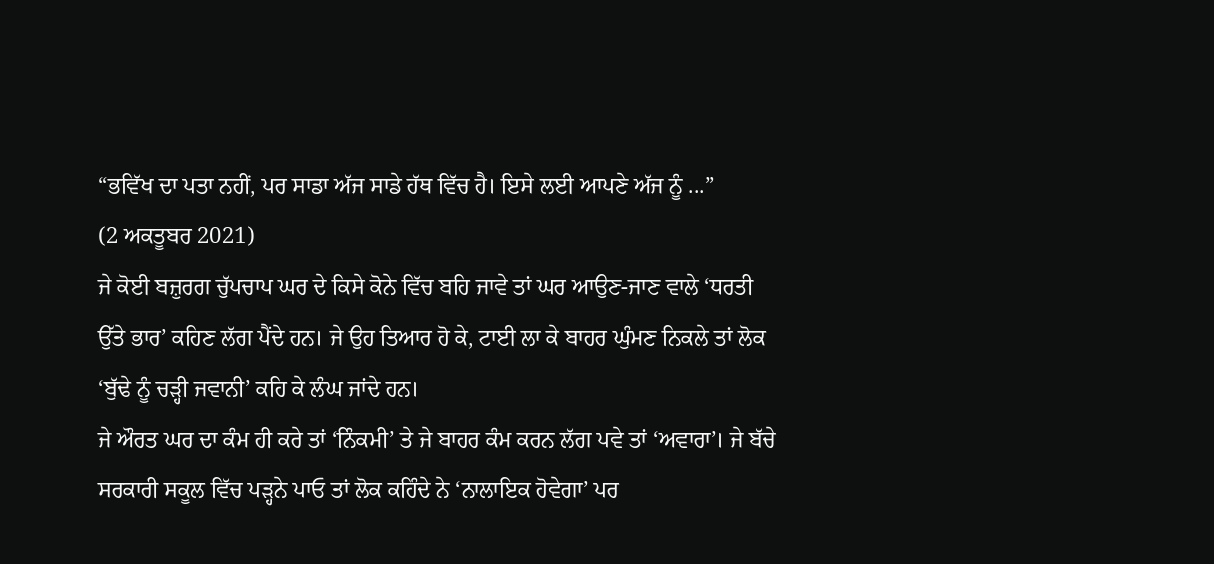“ਭਵਿੱਖ ਦਾ ਪਤਾ ਨਹੀਂ, ਪਰ ਸਾਡਾ ਅੱਜ ਸਾਡੇ ਹੱਥ ਵਿੱਚ ਹੈ। ਇਸੇ ਲਈ ਆਪਣੇ ਅੱਜ ਨੂੰ ...”
(2 ਅਕਤੂਬਰ 2021)
ਜੇ ਕੋਈ ਬਜ਼ੁਰਗ ਚੁੱਪਚਾਪ ਘਰ ਦੇ ਕਿਸੇ ਕੋਨੇ ਵਿੱਚ ਬਹਿ ਜਾਵੇ ਤਾਂ ਘਰ ਆਉਣ-ਜਾਣ ਵਾਲੇ ‘ਧਰਤੀ ਉੱਤੇ ਭਾਰ’ ਕਹਿਣ ਲੱਗ ਪੈਂਦੇ ਹਨ। ਜੇ ਉਹ ਤਿਆਰ ਹੋ ਕੇ, ਟਾਈ ਲਾ ਕੇ ਬਾਹਰ ਘੁੰਮਣ ਨਿਕਲੇ ਤਾਂ ਲੋਕ ‘ਬੁੱਢੇ ਨੂੰ ਚੜ੍ਹੀ ਜਵਾਨੀ’ ਕਹਿ ਕੇ ਲੰਘ ਜਾਂਦੇ ਹਨ।
ਜੇ ਔਰਤ ਘਰ ਦਾ ਕੰਮ ਹੀ ਕਰੇ ਤਾਂ ‘ਨਿੰਕਮੀ’ ਤੇ ਜੇ ਬਾਹਰ ਕੰਮ ਕਰਨ ਲੱਗ ਪਵੇ ਤਾਂ ‘ਅਵਾਰਾ’। ਜੇ ਬੱਚੇ ਸਰਕਾਰੀ ਸਕੂਲ ਵਿੱਚ ਪੜ੍ਹਨੇ ਪਾਓ ਤਾਂ ਲੋਕ ਕਹਿੰਦੇ ਨੇ ‘ਨਾਲਾਇਕ ਹੋਵੇਗਾ’ ਪਰ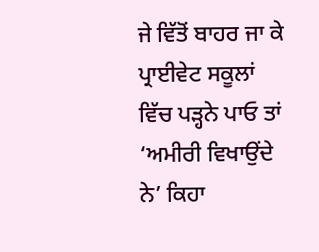ਜੇ ਵਿੱਤੋਂ ਬਾਹਰ ਜਾ ਕੇ ਪ੍ਰਾਈਵੇਟ ਸਕੂਲਾਂ ਵਿੱਚ ਪੜ੍ਹਨੇ ਪਾਓ ਤਾਂ ‘ਅਮੀਰੀ ਵਿਖਾਉਂਦੇ ਨੇ’ ਕਿਹਾ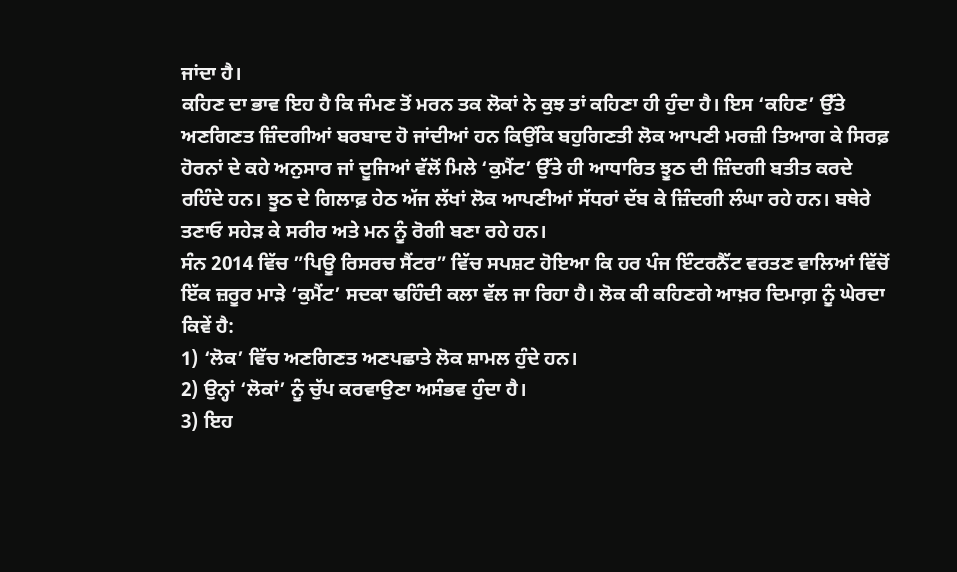ਜਾਂਦਾ ਹੈ।
ਕਹਿਣ ਦਾ ਭਾਵ ਇਹ ਹੈ ਕਿ ਜੰਮਣ ਤੋਂ ਮਰਨ ਤਕ ਲੋਕਾਂ ਨੇ ਕੁਝ ਤਾਂ ਕਹਿਣਾ ਹੀ ਹੁੰਦਾ ਹੈ। ਇਸ ‘ਕਹਿਣ’ ਉੱਤੇ ਅਣਗਿਣਤ ਜ਼ਿੰਦਗੀਆਂ ਬਰਬਾਦ ਹੋ ਜਾਂਦੀਆਂ ਹਨ ਕਿਉਂਕਿ ਬਹੁਗਿਣਤੀ ਲੋਕ ਆਪਣੀ ਮਰਜ਼ੀ ਤਿਆਗ ਕੇ ਸਿਰਫ਼ ਹੋਰਨਾਂ ਦੇ ਕਹੇ ਅਨੁਸਾਰ ਜਾਂ ਦੂਜਿਆਂ ਵੱਲੋਂ ਮਿਲੇ ‘ਕੁਮੈਂਟ’ ਉੱਤੇ ਹੀ ਆਧਾਰਿਤ ਝੂਠ ਦੀ ਜ਼ਿੰਦਗੀ ਬਤੀਤ ਕਰਦੇ ਰਹਿੰਦੇ ਹਨ। ਝੂਠ ਦੇ ਗਿਲਾਫ਼ ਹੇਠ ਅੱਜ ਲੱਖਾਂ ਲੋਕ ਆਪਣੀਆਂ ਸੱਧਰਾਂ ਦੱਬ ਕੇ ਜ਼ਿੰਦਗੀ ਲੰਘਾ ਰਹੇ ਹਨ। ਬਥੇਰੇ ਤਣਾਓ ਸਹੇੜ ਕੇ ਸਰੀਰ ਅਤੇ ਮਨ ਨੂੰ ਰੋਗੀ ਬਣਾ ਰਹੇ ਹਨ।
ਸੰਨ 2014 ਵਿੱਚ ”ਪਿਊ ਰਿਸਰਚ ਸੈਂਟਰ” ਵਿੱਚ ਸਪਸ਼ਟ ਹੋਇਆ ਕਿ ਹਰ ਪੰਜ ਇੰਟਰਨੈੱਟ ਵਰਤਣ ਵਾਲਿਆਂ ਵਿੱਚੋਂ ਇੱਕ ਜ਼ਰੂਰ ਮਾੜੇ ‘ਕੁਮੈਂਟ’ ਸਦਕਾ ਢਹਿੰਦੀ ਕਲਾ ਵੱਲ ਜਾ ਰਿਹਾ ਹੈ। ਲੋਕ ਕੀ ਕਹਿਣਗੇ ਆਖ਼ਰ ਦਿਮਾਗ਼ ਨੂੰ ਘੇਰਦਾ ਕਿਵੇਂ ਹੈ:
1) ‘ਲੋਕ’ ਵਿੱਚ ਅਣਗਿਣਤ ਅਣਪਛਾਤੇ ਲੋਕ ਸ਼ਾਮਲ ਹੁੰਦੇ ਹਨ।
2) ਉਨ੍ਹਾਂ ‘ਲੋਕਾਂ’ ਨੂੰ ਚੁੱਪ ਕਰਵਾਉਣਾ ਅਸੰਭਵ ਹੁੰਦਾ ਹੈ।
3) ਇਹ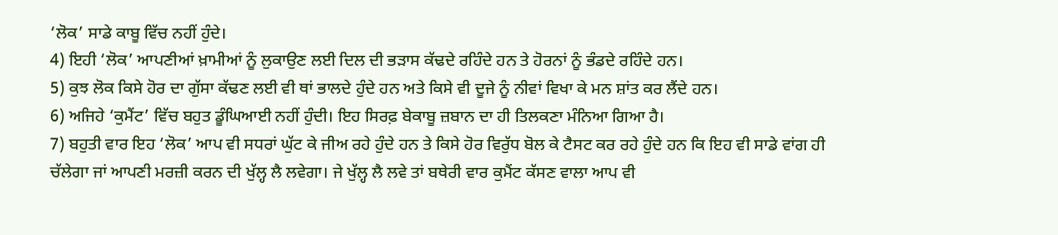‘ਲੋਕ’ ਸਾਡੇ ਕਾਬੂ ਵਿੱਚ ਨਹੀਂ ਹੁੰਦੇ।
4) ਇਹੀ ‘ਲੋਕ’ ਆਪਣੀਆਂ ਖ਼ਾਮੀਆਂ ਨੂੰ ਲੁਕਾਉਣ ਲਈ ਦਿਲ ਦੀ ਭੜਾਸ ਕੱਢਦੇ ਰਹਿੰਦੇ ਹਨ ਤੇ ਹੋਰਨਾਂ ਨੂੰ ਭੰਡਦੇ ਰਹਿੰਦੇ ਹਨ।
5) ਕੁਝ ਲੋਕ ਕਿਸੇ ਹੋਰ ਦਾ ਗੁੱਸਾ ਕੱਢਣ ਲਈ ਵੀ ਥਾਂ ਭਾਲਦੇ ਹੁੰਦੇ ਹਨ ਅਤੇ ਕਿਸੇ ਵੀ ਦੂਜੇ ਨੂੰ ਨੀਵਾਂ ਵਿਖਾ ਕੇ ਮਨ ਸ਼ਾਂਤ ਕਰ ਲੈਂਦੇ ਹਨ।
6) ਅਜਿਹੇ ‘ਕੁਮੈਂਟ’ ਵਿੱਚ ਬਹੁਤ ਡੂੰਘਿਆਈ ਨਹੀਂ ਹੁੰਦੀ। ਇਹ ਸਿਰਫ਼ ਬੇਕਾਬੂ ਜ਼ਬਾਨ ਦਾ ਹੀ ਤਿਲਕਣਾ ਮੰਨਿਆ ਗਿਆ ਹੈ।
7) ਬਹੁਤੀ ਵਾਰ ਇਹ ‘ਲੋਕ’ ਆਪ ਵੀ ਸਧਰਾਂ ਘੁੱਟ ਕੇ ਜੀਅ ਰਹੇ ਹੁੰਦੇ ਹਨ ਤੇ ਕਿਸੇ ਹੋਰ ਵਿਰੁੱਧ ਬੋਲ ਕੇ ਟੈਸਟ ਕਰ ਰਹੇ ਹੁੰਦੇ ਹਨ ਕਿ ਇਹ ਵੀ ਸਾਡੇ ਵਾਂਗ ਹੀ ਚੱਲੇਗਾ ਜਾਂ ਆਪਣੀ ਮਰਜ਼ੀ ਕਰਨ ਦੀ ਖੁੱਲ੍ਹ ਲੈ ਲਵੇਗਾ। ਜੇ ਖੁੱਲ੍ਹ ਲੈ ਲਵੇ ਤਾਂ ਬਥੇਰੀ ਵਾਰ ਕੁਮੈਂਟ ਕੱਸਣ ਵਾਲਾ ਆਪ ਵੀ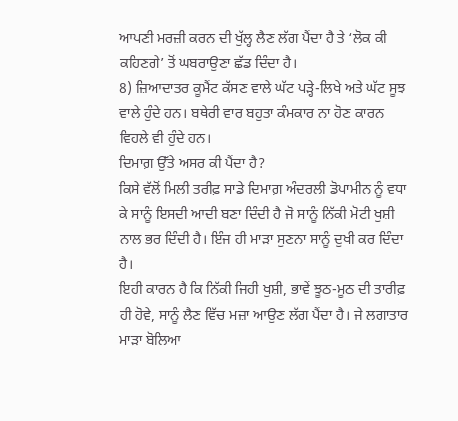ਆਪਣੀ ਮਰਜ਼ੀ ਕਰਨ ਦੀ ਖੁੱਲ੍ਹ ਲੈਣ ਲੱਗ ਪੈਂਦਾ ਹੈ ਤੇ ‘ਲੋਕ ਕੀ ਕਹਿਣਗੇ’ ਤੋਂ ਘਬਰਾਉਣਾ ਛੱਡ ਦਿੰਦਾ ਹੈ।
8) ਜ਼ਿਆਦਾਤਰ ਕੂਮੈਂਟ ਕੱਸਣ ਵਾਲੇ ਘੱਟ ਪੜ੍ਹੇ-ਲਿਖੇ ਅਤੇ ਘੱਟ ਸੂਝ ਵਾਲੇ ਹੁੰਦੇ ਹਨ। ਬਥੇਰੀ ਵਾਰ ਬਹੁਤਾ ਕੰਮਕਾਰ ਨਾ ਹੋਣ ਕਾਰਨ ਵਿਹਲੇ ਵੀ ਹੁੰਦੇ ਹਨ।
ਦਿਮਾਗ਼ ਉੱਤੇ ਅਸਰ ਕੀ ਪੈਂਦਾ ਹੈ?
ਕਿਸੇ ਵੱਲੋਂ ਮਿਲੀ ਤਰੀਫ਼ ਸਾਡੇ ਦਿਮਾਗ਼ ਅੰਦਰਲੀ ਡੋਪਾਮੀਨ ਨੂੰ ਵਧਾ ਕੇ ਸਾਨੂੰ ਇਸਦੀ ਆਦੀ ਬਣਾ ਦਿੰਦੀ ਹੈ ਜੋ ਸਾਨੂੰ ਨਿੱਕੀ ਮੋਟੀ ਖੁਸ਼ੀ ਨਾਲ ਭਰ ਦਿੰਦੀ ਹੈ। ਇੰਜ ਹੀ ਮਾੜਾ ਸੁਣਨਾ ਸਾਨੂੰ ਦੁਖੀ ਕਰ ਦਿੰਦਾ ਹੈ।
ਇਹੀ ਕਾਰਨ ਹੈ ਕਿ ਨਿੱਕੀ ਜਿਹੀ ਖੁਸ਼ੀ, ਭਾਵੇਂ ਝੂਠ-ਮੂਠ ਦੀ ਤਾਰੀਫ਼ ਹੀ ਹੋਵੇ, ਸਾਨੂੰ ਲੈਣ ਵਿੱਚ ਮਜ਼ਾ ਆਉਣ ਲੱਗ ਪੈਂਦਾ ਹੈ। ਜੇ ਲਗਾਤਾਰ ਮਾੜਾ ਬੋਲਿਆ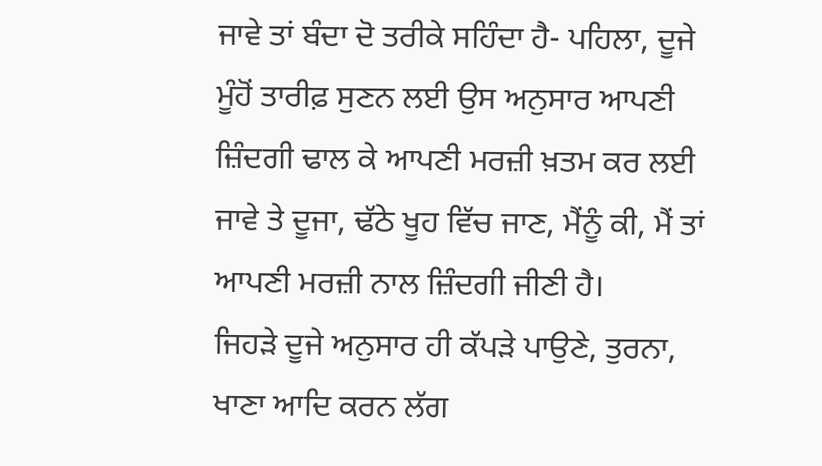ਜਾਵੇ ਤਾਂ ਬੰਦਾ ਦੋ ਤਰੀਕੇ ਸਹਿੰਦਾ ਹੈ- ਪਹਿਲਾ, ਦੂਜੇ ਮੂੰਹੋਂ ਤਾਰੀਫ਼ ਸੁਣਨ ਲਈ ਉਸ ਅਨੁਸਾਰ ਆਪਣੀ ਜ਼ਿੰਦਗੀ ਢਾਲ ਕੇ ਆਪਣੀ ਮਰਜ਼ੀ ਖ਼ਤਮ ਕਰ ਲਈ ਜਾਵੇ ਤੇ ਦੂਜਾ, ਢੱਠੇ ਖੂਹ ਵਿੱਚ ਜਾਣ, ਮੈਂਨੂੰ ਕੀ, ਮੈਂ ਤਾਂ ਆਪਣੀ ਮਰਜ਼ੀ ਨਾਲ ਜ਼ਿੰਦਗੀ ਜੀਣੀ ਹੈ।
ਜਿਹੜੇ ਦੂਜੇ ਅਨੁਸਾਰ ਹੀ ਕੱਪੜੇ ਪਾਉਣੇ, ਤੁਰਨਾ, ਖਾਣਾ ਆਦਿ ਕਰਨ ਲੱਗ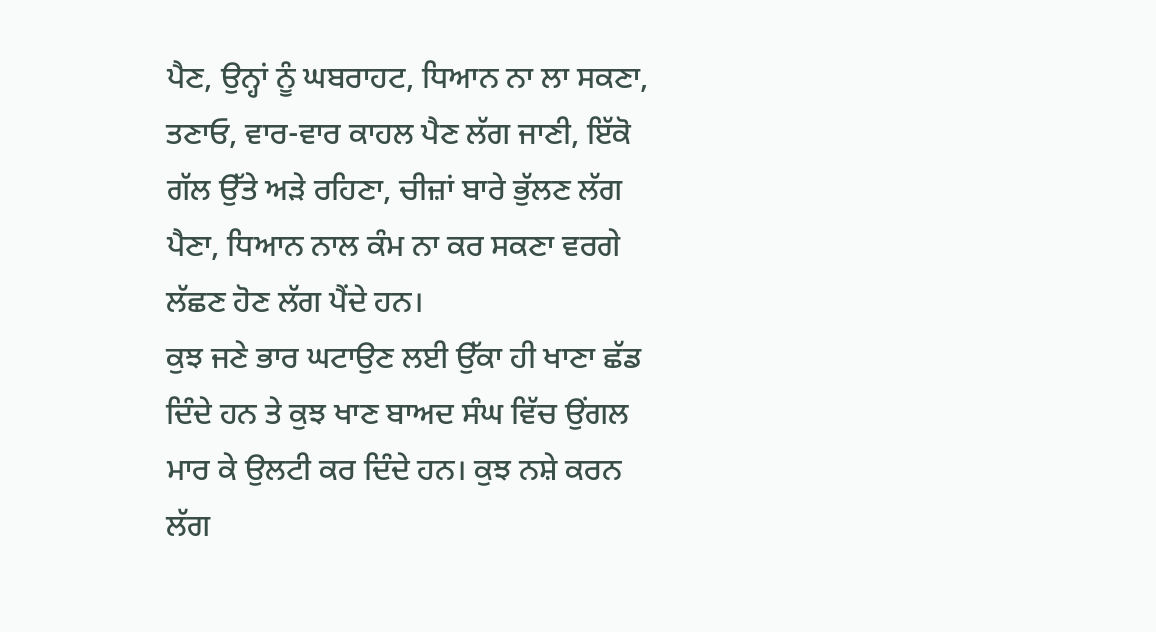ਪੈਣ, ਉਨ੍ਹਾਂ ਨੂੰ ਘਬਰਾਹਟ, ਧਿਆਨ ਨਾ ਲਾ ਸਕਣਾ, ਤਣਾਓ, ਵਾਰ-ਵਾਰ ਕਾਹਲ ਪੈਣ ਲੱਗ ਜਾਣੀ, ਇੱਕੋ ਗੱਲ ਉੱਤੇ ਅੜੇ ਰਹਿਣਾ, ਚੀਜ਼ਾਂ ਬਾਰੇ ਭੁੱਲਣ ਲੱਗ ਪੈਣਾ, ਧਿਆਨ ਨਾਲ ਕੰਮ ਨਾ ਕਰ ਸਕਣਾ ਵਰਗੇ ਲੱਛਣ ਹੋਣ ਲੱਗ ਪੈਂਦੇ ਹਨ।
ਕੁਝ ਜਣੇ ਭਾਰ ਘਟਾਉਣ ਲਈ ਉੱਕਾ ਹੀ ਖਾਣਾ ਛੱਡ ਦਿੰਦੇ ਹਨ ਤੇ ਕੁਝ ਖਾਣ ਬਾਅਦ ਸੰਘ ਵਿੱਚ ਉਂਗਲ ਮਾਰ ਕੇ ਉਲਟੀ ਕਰ ਦਿੰਦੇ ਹਨ। ਕੁਝ ਨਸ਼ੇ ਕਰਨ ਲੱਗ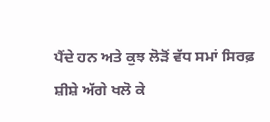ਪੈਂਦੇ ਹਨ ਅਤੇ ਕੁਝ ਲੋੜੋਂ ਵੱਧ ਸਮਾਂ ਸਿਰਫ਼ ਸ਼ੀਸ਼ੇ ਅੱਗੇ ਖਲੋ ਕੇ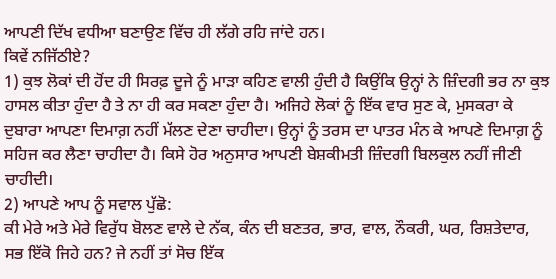ਆਪਣੀ ਦਿੱਖ ਵਧੀਆ ਬਣਾਉਣ ਵਿੱਚ ਹੀ ਲੱਗੇ ਰਹਿ ਜਾਂਦੇ ਹਨ।
ਕਿਵੇਂ ਨਜਿੱਠੀਏ?
1) ਕੁਝ ਲੋਕਾਂ ਦੀ ਹੋਂਦ ਹੀ ਸਿਰਫ਼ ਦੂਜੇ ਨੂੰ ਮਾੜਾ ਕਹਿਣ ਵਾਲੀ ਹੁੰਦੀ ਹੈ ਕਿਉਂਕਿ ਉਨ੍ਹਾਂ ਨੇ ਜ਼ਿੰਦਗੀ ਭਰ ਨਾ ਕੁਝ ਹਾਸਲ ਕੀਤਾ ਹੁੰਦਾ ਹੈ ਤੇ ਨਾ ਹੀ ਕਰ ਸਕਣਾ ਹੁੰਦਾ ਹੈ। ਅਜਿਹੇ ਲੋਕਾਂ ਨੂੰ ਇੱਕ ਵਾਰ ਸੁਣ ਕੇ, ਮੁਸਕਰਾ ਕੇ ਦੁਬਾਰਾ ਆਪਣਾ ਦਿਮਾਗ਼ ਨਹੀਂ ਮੱਲਣ ਦੇਣਾ ਚਾਹੀਦਾ। ਉਨ੍ਹਾਂ ਨੂੰ ਤਰਸ ਦਾ ਪਾਤਰ ਮੰਨ ਕੇ ਆਪਣੇ ਦਿਮਾਗ਼ ਨੂੰ ਸਹਿਜ ਕਰ ਲੈਣਾ ਚਾਹੀਦਾ ਹੈ। ਕਿਸੇ ਹੋਰ ਅਨੁਸਾਰ ਆਪਣੀ ਬੇਸ਼ਕੀਮਤੀ ਜ਼ਿੰਦਗੀ ਬਿਲਕੁਲ ਨਹੀਂ ਜੀਣੀ ਚਾਹੀਦੀ।
2) ਆਪਣੇ ਆਪ ਨੂੰ ਸਵਾਲ ਪੁੱਛੋ:
ਕੀ ਮੇਰੇ ਅਤੇ ਮੇਰੇ ਵਿਰੁੱਧ ਬੋਲਣ ਵਾਲੇ ਦੇ ਨੱਕ, ਕੰਨ ਦੀ ਬਣਤਰ, ਭਾਰ, ਵਾਲ, ਨੌਕਰੀ, ਘਰ, ਰਿਸ਼ਤੇਦਾਰ, ਸਭ ਇੱਕੋ ਜਿਹੇ ਹਨ? ਜੇ ਨਹੀਂ ਤਾਂ ਸੋਚ ਇੱਕ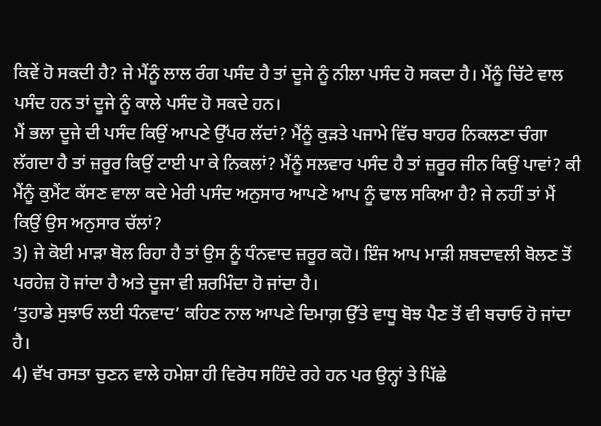ਕਿਵੇਂ ਹੋ ਸਕਦੀ ਹੈ? ਜੇ ਮੈਂਨੂੰ ਲਾਲ ਰੰਗ ਪਸੰਦ ਹੈ ਤਾਂ ਦੂਜੇ ਨੂੰ ਨੀਲਾ ਪਸੰਦ ਹੋ ਸਕਦਾ ਹੈ। ਮੈਂਨੂੰ ਚਿੱਟੇ ਵਾਲ ਪਸੰਦ ਹਨ ਤਾਂ ਦੂਜੇ ਨੂੰ ਕਾਲੇ ਪਸੰਦ ਹੋ ਸਕਦੇ ਹਨ।
ਮੈਂ ਭਲਾ ਦੂਜੇ ਦੀ ਪਸੰਦ ਕਿਉਂ ਆਪਣੇ ਉੱਪਰ ਲੱਦਾਂ? ਮੈਂਨੂੰ ਕੁੜਤੇ ਪਜਾਮੇ ਵਿੱਚ ਬਾਹਰ ਨਿਕਲਣਾ ਚੰਗਾ ਲੱਗਦਾ ਹੈ ਤਾਂ ਜ਼ਰੂਰ ਕਿਉਂ ਟਾਈ ਪਾ ਕੇ ਨਿਕਲਾਂ? ਮੈਂਨੂੰ ਸਲਵਾਰ ਪਸੰਦ ਹੈ ਤਾਂ ਜ਼ਰੂਰ ਜੀਨ ਕਿਉਂ ਪਾਵਾਂ? ਕੀ ਮੈਂਨੂੰ ਕੁਮੈਂਟ ਕੱਸਣ ਵਾਲਾ ਕਦੇ ਮੇਰੀ ਪਸੰਦ ਅਨੁਸਾਰ ਆਪਣੇ ਆਪ ਨੂੰ ਢਾਲ ਸਕਿਆ ਹੈ? ਜੇ ਨਹੀਂ ਤਾਂ ਮੈਂ ਕਿਉਂ ਉਸ ਅਨੁਸਾਰ ਚੱਲਾਂ?
3) ਜੇ ਕੋਈ ਮਾੜਾ ਬੋਲ ਰਿਹਾ ਹੈ ਤਾਂ ਉਸ ਨੂੰ ਧੰਨਵਾਦ ਜ਼ਰੂਰ ਕਹੋ। ਇੰਜ ਆਪ ਮਾੜੀ ਸ਼ਬਦਾਵਲੀ ਬੋਲਣ ਤੋਂ ਪਰਹੇਜ਼ ਹੋ ਜਾਂਦਾ ਹੈ ਅਤੇ ਦੂਜਾ ਵੀ ਸ਼ਰਮਿੰਦਾ ਹੋ ਜਾਂਦਾ ਹੈ।
‘ਤੁਹਾਡੇ ਸੁਝਾਓ ਲਈ ਧੰਨਵਾਦ’ ਕਹਿਣ ਨਾਲ ਆਪਣੇ ਦਿਮਾਗ਼ ਉੱਤੇ ਵਾਧੂ ਬੋਝ ਪੈਣ ਤੋਂ ਵੀ ਬਚਾਓ ਹੋ ਜਾਂਦਾ ਹੈ।
4) ਵੱਖ ਰਸਤਾ ਚੁਣਨ ਵਾਲੇ ਹਮੇਸ਼ਾ ਹੀ ਵਿਰੋਧ ਸਹਿੰਦੇ ਰਹੇ ਹਨ ਪਰ ਉਨ੍ਹਾਂ ਤੇ ਪਿੱਛੇ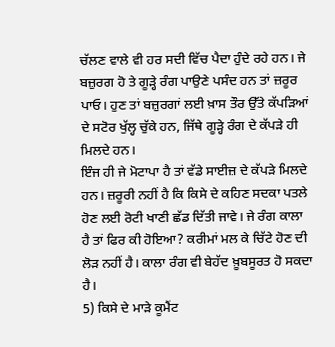ਚੱਲਣ ਵਾਲੇ ਵੀ ਹਰ ਸਦੀ ਵਿੱਚ ਪੈਦਾ ਹੁੰਦੇ ਰਹੇ ਹਨ। ਜੇ ਬਜ਼ੁਰਗ ਹੋ ਤੇ ਗੂੜ੍ਹੇ ਰੰਗ ਪਾਉਣੇ ਪਸੰਦ ਹਨ ਤਾਂ ਜ਼ਰੂਰ ਪਾਓ। ਹੁਣ ਤਾਂ ਬਜ਼ੁਰਗਾਂ ਲਈ ਖ਼ਾਸ ਤੌਰ ਉੱਤੇ ਕੱਪੜਿਆਂ ਦੇ ਸਟੋਰ ਖੁੱਲ੍ਹ ਚੁੱਕੇ ਹਨ, ਜਿੱਥੇ ਗੂੜ੍ਹੇ ਰੰਗ ਦੇ ਕੱਪੜੇ ਹੀ ਮਿਲਦੇ ਹਨ।
ਇੰਜ ਹੀ ਜੇ ਮੋਟਾਪਾ ਹੈ ਤਾਂ ਵੱਡੇ ਸਾਈਜ਼ ਦੇ ਕੱਪੜੇ ਮਿਲਦੇ ਹਨ। ਜ਼ਰੂਰੀ ਨਹੀਂ ਹੈ ਕਿ ਕਿਸੇ ਦੇ ਕਹਿਣ ਸਦਕਾ ਪਤਲੇ ਹੋਣ ਲਈ ਰੋਟੀ ਖਾਣੀ ਛੱਡ ਦਿੱਤੀ ਜਾਵੇ। ਜੇ ਰੰਗ ਕਾਲਾ ਹੈ ਤਾਂ ਫਿਰ ਕੀ ਹੋਇਆ? ਕਰੀਮਾਂ ਮਲ ਕੇ ਚਿੱਟੇ ਹੋਣ ਦੀ ਲੋੜ ਨਹੀਂ ਹੈ। ਕਾਲਾ ਰੰਗ ਵੀ ਬੇਹੱਦ ਖ਼ੂਬਸੂਰਤ ਹੋ ਸਕਦਾ ਹੈ।
5) ਕਿਸੇ ਦੇ ਮਾੜੇ ਕੂਮੈਂਟ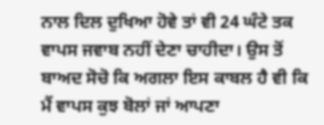ਨਾਲ ਦਿਲ ਦੁਖਿਆ ਹੋਵੇ ਤਾਂ ਵੀ 24 ਘੰਟੇ ਤਕ ਵਾਪਸ ਜਵਾਬ ਨਹੀਂ ਦੇਣਾ ਚਾਹੀਦਾ। ਉਸ ਤੋਂ ਬਾਅਦ ਸੋਚੋ ਕਿ ਅਗਲਾ ਇਸ ਕਾਬਲ ਹੈ ਵੀ ਕਿ ਮੈਂ ਵਾਪਸ ਕੁਝ ਬੋਲਾਂ ਜਾਂ ਆਪਣਾ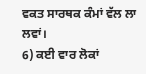ਵਕਤ ਸਾਰਥਕ ਕੰਮਾਂ ਵੱਲ ਲਾ ਲਵਾਂ।
6) ਕਈ ਵਾਰ ਲੋਕਾਂ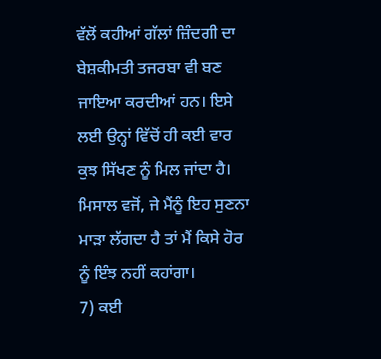ਵੱਲੋਂ ਕਹੀਆਂ ਗੱਲਾਂ ਜ਼ਿੰਦਗੀ ਦਾ ਬੇਸ਼ਕੀਮਤੀ ਤਜਰਬਾ ਵੀ ਬਣ ਜਾਇਆ ਕਰਦੀਆਂ ਹਨ। ਇਸੇ ਲਈ ਉਨ੍ਹਾਂ ਵਿੱਚੋਂ ਹੀ ਕਈ ਵਾਰ ਕੁਝ ਸਿੱਖਣ ਨੂੰ ਮਿਲ ਜਾਂਦਾ ਹੈ। ਮਿਸਾਲ ਵਜੋਂ, ਜੇ ਮੈਂਨੂੰ ਇਹ ਸੁਣਨਾ ਮਾੜਾ ਲੱਗਦਾ ਹੈ ਤਾਂ ਮੈਂ ਕਿਸੇ ਹੋਰ ਨੂੰ ਇੰਝ ਨਹੀਂ ਕਹਾਂਗਾ।
7) ਕਈ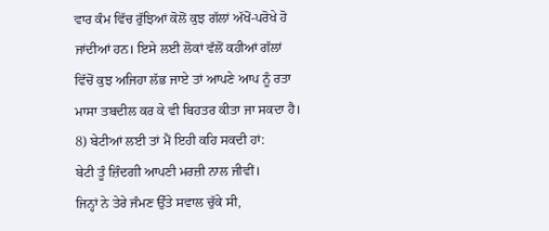ਵਾਰ ਕੰਮ ਵਿੱਚ ਰੁੱਝਿਆਂ ਕੋਲੋਂ ਕੁਝ ਗੱਲਾਂ ਅੱਖੋਂ-ਪਰੋਖੇ ਹੋ ਜਾਂਦੀਆਂ ਹਨ। ਇਸੇ ਲਈ ਲੋਕਾਂ ਵੱਲੋਂ ਕਹੀਆਂ ਗੱਲਾਂ ਵਿੱਚੋਂ ਕੁਝ ਅਜਿਹਾ ਲੱਭ ਜਾਏ ਤਾਂ ਆਪਣੇ ਆਪ ਨੂੰ ਰਤਾ ਮਾਸਾ ਤਬਦੀਲ ਕਰ ਕੇ ਵੀ ਬਿਹਤਰ ਕੀਤਾ ਜਾ ਸਕਦਾ ਹੈ।
8) ਬੇਟੀਆਂ ਲਈ ਤਾਂ ਮੈਂ ਇਹੀ ਕਹਿ ਸਕਦੀ ਹਾਂ:
ਬੇਟੀ ਤੂੰ ਜ਼ਿੰਦਗੀ ਆਪਣੀ ਮਰਜ਼ੀ ਨਾਲ ਜੀਵੀਂ।
ਜਿਨ੍ਹਾਂ ਨੇ ਤੇਰੇ ਜੰਮਣ ਉੱਤੇ ਸਵਾਲ ਚੁੱਕੇ ਸੀ,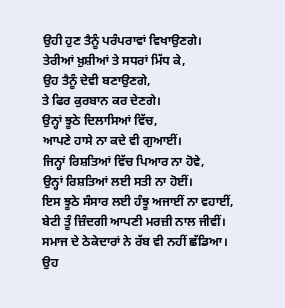ਉਹੀ ਹੁਣ ਤੈਨੂੰ ਪਰੰਪਰਾਵਾਂ ਵਿਖਾਉਣਗੇ।
ਤੇਰੀਆਂ ਖ਼ੁਸ਼ੀਆਂ ਤੇ ਸਧਰਾਂ ਮਿੱਧ ਕੇ,
ਉਹ ਤੈਨੂੰ ਦੇਵੀ ਬਣਾਉਣਗੇ,
ਤੇ ਫਿਰ ਕੁਰਬਾਨ ਕਰ ਦੇਣਗੇ।
ਉਨ੍ਹਾਂ ਝੂਠੇ ਦਿਲਾਸਿਆਂ ਵਿੱਚ,
ਆਪਣੇ ਹਾਸੇ ਨਾ ਕਦੇ ਵੀ ਗੁਆਈਂ।
ਜਿਨ੍ਹਾਂ ਰਿਸ਼ਤਿਆਂ ਵਿੱਚ ਪਿਆਰ ਨਾ ਹੋਵੇ,
ਉਨ੍ਹਾਂ ਰਿਸ਼ਤਿਆਂ ਲਈ ਸਤੀ ਨਾ ਹੋਈਂ।
ਇਸ ਝੂਠੇ ਸੰਸਾਰ ਲਈ ਹੰਝੂ ਅਜਾਈਂ ਨਾ ਵਹਾਈਂ,
ਬੇਟੀ ਤੂੰ ਜ਼ਿੰਦਗੀ ਆਪਣੀ ਮਰਜ਼ੀ ਨਾਲ ਜੀਵੀਂ।
ਸਮਾਜ ਦੇ ਠੇਕੇਦਾਰਾਂ ਨੇ ਰੱਬ ਵੀ ਨਹੀਂ ਛੱਡਿਆ।
ਉਹ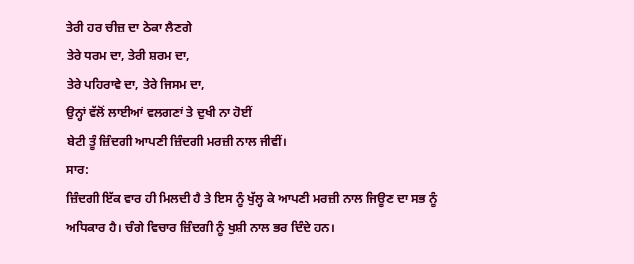ਤੇਰੀ ਹਰ ਚੀਜ਼ ਦਾ ਠੇਕਾ ਲੈਣਗੇ
ਤੇਰੇ ਧਰਮ ਦਾ, ਤੇਰੀ ਸ਼ਰਮ ਦਾ,
ਤੇਰੇ ਪਹਿਰਾਵੇ ਦਾ, ਤੇਰੇ ਜਿਸਮ ਦਾ,
ਉਨ੍ਹਾਂ ਵੱਲੋਂ ਲਾਈਆਂ ਵਲਗਣਾਂ ਤੇ ਦੁਖੀ ਨਾ ਹੋਈਂ
ਬੇਟੀ ਤੂੰ ਜ਼ਿੰਦਗੀ ਆਪਣੀ ਜ਼ਿੰਦਗੀ ਮਰਜ਼ੀ ਨਾਲ ਜੀਵੀਂ।
ਸਾਰ:
ਜ਼ਿੰਦਗੀ ਇੱਕ ਵਾਰ ਹੀ ਮਿਲਦੀ ਹੈ ਤੇ ਇਸ ਨੂੰ ਖੁੱਲ੍ਹ ਕੇ ਆਪਣੀ ਮਰਜ਼ੀ ਨਾਲ ਜਿਊਣ ਦਾ ਸਭ ਨੂੰ ਅਧਿਕਾਰ ਹੈ। ਚੰਗੇ ਵਿਚਾਰ ਜ਼ਿੰਦਗੀ ਨੂੰ ਖੁਸ਼ੀ ਨਾਲ ਭਰ ਦਿੰਦੇ ਹਨ।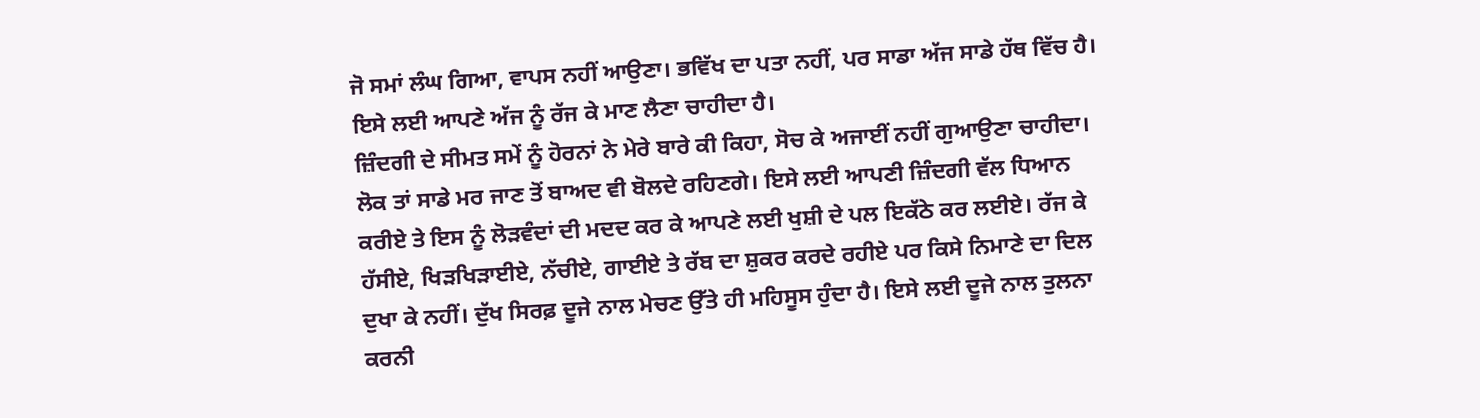ਜੋ ਸਮਾਂ ਲੰਘ ਗਿਆ, ਵਾਪਸ ਨਹੀਂ ਆਉਣਾ। ਭਵਿੱਖ ਦਾ ਪਤਾ ਨਹੀਂ, ਪਰ ਸਾਡਾ ਅੱਜ ਸਾਡੇ ਹੱਥ ਵਿੱਚ ਹੈ। ਇਸੇ ਲਈ ਆਪਣੇ ਅੱਜ ਨੂੰ ਰੱਜ ਕੇ ਮਾਣ ਲੈਣਾ ਚਾਹੀਦਾ ਹੈ।
ਜ਼ਿੰਦਗੀ ਦੇ ਸੀਮਤ ਸਮੇਂ ਨੂੰ ਹੋਰਨਾਂ ਨੇ ਮੇਰੇ ਬਾਰੇ ਕੀ ਕਿਹਾ, ਸੋਚ ਕੇ ਅਜਾਈਂ ਨਹੀਂ ਗੁਆਉਣਾ ਚਾਹੀਦਾ। ਲੋਕ ਤਾਂ ਸਾਡੇ ਮਰ ਜਾਣ ਤੋਂ ਬਾਅਦ ਵੀ ਬੋਲਦੇ ਰਹਿਣਗੇ। ਇਸੇ ਲਈ ਆਪਣੀ ਜ਼ਿੰਦਗੀ ਵੱਲ ਧਿਆਨ ਕਰੀਏ ਤੇ ਇਸ ਨੂੰ ਲੋੜਵੰਦਾਂ ਦੀ ਮਦਦ ਕਰ ਕੇ ਆਪਣੇ ਲਈ ਖੁਸ਼ੀ ਦੇ ਪਲ ਇਕੱਠੇ ਕਰ ਲਈਏ। ਰੱਜ ਕੇ ਹੱਸੀਏ, ਖਿੜਖਿੜਾਈਏ, ਨੱਚੀਏ, ਗਾਈਏ ਤੇ ਰੱਬ ਦਾ ਸ਼ੁਕਰ ਕਰਦੇ ਰਹੀਏ ਪਰ ਕਿਸੇ ਨਿਮਾਣੇ ਦਾ ਦਿਲ ਦੁਖਾ ਕੇ ਨਹੀਂ। ਦੁੱਖ ਸਿਰਫ਼ ਦੂਜੇ ਨਾਲ ਮੇਚਣ ਉੱਤੇ ਹੀ ਮਹਿਸੂਸ ਹੁੰਦਾ ਹੈ। ਇਸੇ ਲਈ ਦੂਜੇ ਨਾਲ ਤੁਲਨਾ ਕਰਨੀ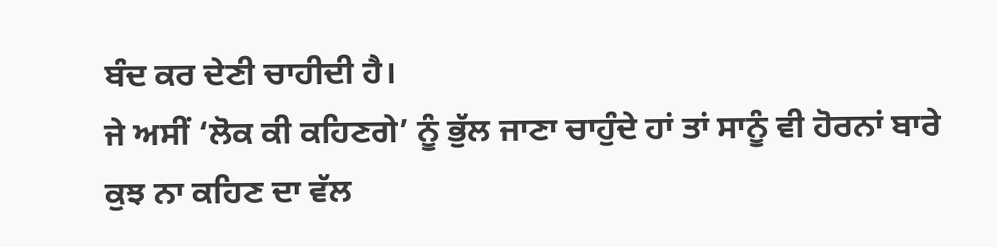ਬੰਦ ਕਰ ਦੇਣੀ ਚਾਹੀਦੀ ਹੈ।
ਜੇ ਅਸੀਂ ‘ਲੋਕ ਕੀ ਕਹਿਣਗੇ’ ਨੂੰ ਭੁੱਲ ਜਾਣਾ ਚਾਹੁੰਦੇ ਹਾਂ ਤਾਂ ਸਾਨੂੰ ਵੀ ਹੋਰਨਾਂ ਬਾਰੇ ਕੁਝ ਨਾ ਕਹਿਣ ਦਾ ਵੱਲ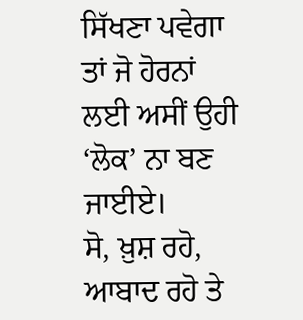ਸਿੱਖਣਾ ਪਵੇਗਾ ਤਾਂ ਜੋ ਹੋਰਨਾਂ ਲਈ ਅਸੀਂ ਉਹੀ ‘ਲੋਕ’ ਨਾ ਬਣ ਜਾਈਏ।
ਸੋ, ਖ਼ੁਸ਼ ਰਹੋ, ਆਬਾਦ ਰਹੋ ਤੇ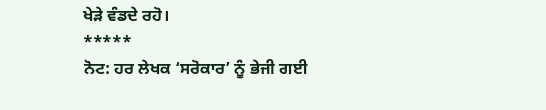ਖੇੜੇ ਵੰਡਦੇ ਰਹੋ।
*****
ਨੋਟ: ਹਰ ਲੇਖਕ ‘ਸਰੋਕਾਰ’ ਨੂੰ ਭੇਜੀ ਗਈ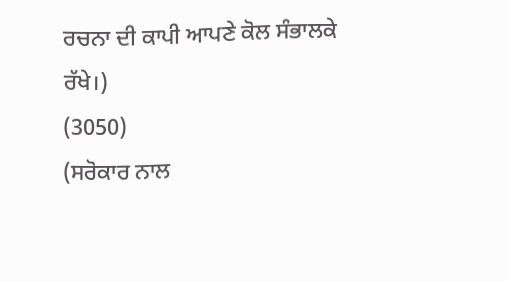ਰਚਨਾ ਦੀ ਕਾਪੀ ਆਪਣੇ ਕੋਲ ਸੰਭਾਲਕੇ ਰੱਖੇ।)
(3050)
(ਸਰੋਕਾਰ ਨਾਲ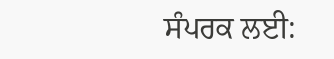ਸੰਪਰਕ ਲਈ: